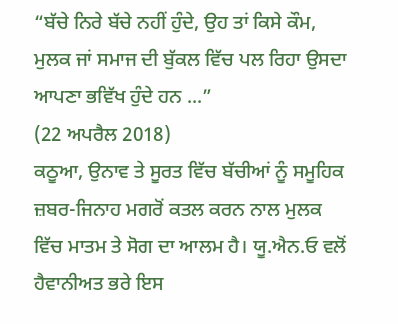“ਬੱਚੇ ਨਿਰੇ ਬੱਚੇ ਨਹੀਂ ਹੁੰਦੇ, ਉਹ ਤਾਂ ਕਿਸੇ ਕੌਮ, ਮੁਲਕ ਜਾਂ ਸਮਾਜ ਦੀ ਬੁੱਕਲ ਵਿੱਚ ਪਲ ਰਿਹਾ ਉਸਦਾ ਆਪਣਾ ਭਵਿੱਖ ਹੁੰਦੇ ਹਨ ...”
(22 ਅਪਰੈਲ 2018)
ਕਠੂਆ, ਉਨਾਵ ਤੇ ਸੂਰਤ ਵਿੱਚ ਬੱਚੀਆਂ ਨੂੰ ਸਮੂਹਿਕ ਜ਼ਬਰ-ਜਿਨਾਹ ਮਗਰੋਂ ਕਤਲ ਕਰਨ ਨਾਲ ਮੁਲਕ ਵਿੱਚ ਮਾਤਮ ਤੇ ਸੋਗ ਦਾ ਆਲਮ ਹੈ। ਯੂ.ਐਨ.ਓ ਵਲੋਂ ਹੈਵਾਨੀਅਤ ਭਰੇ ਇਸ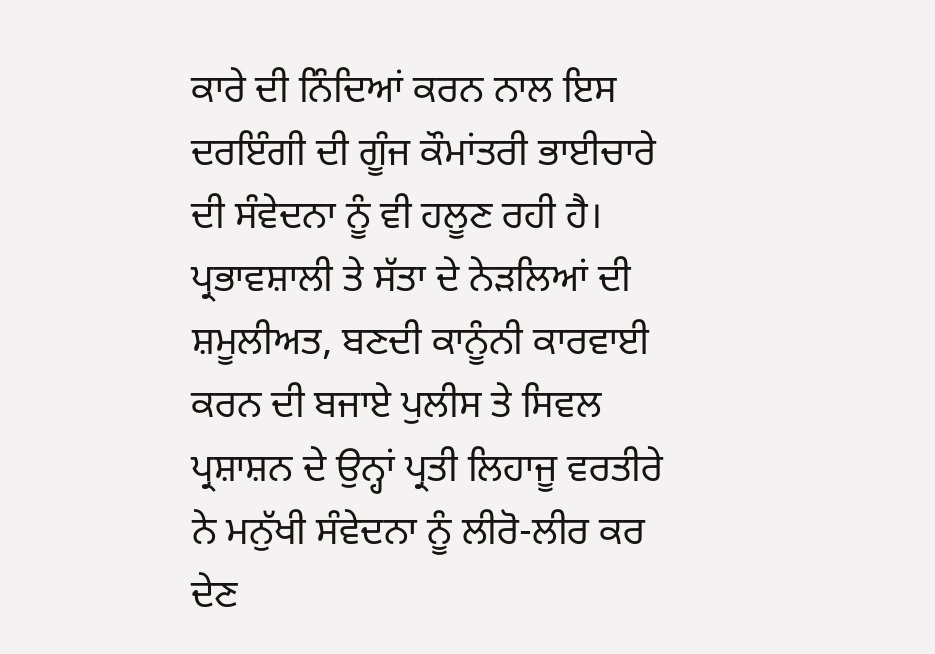ਕਾਰੇ ਦੀ ਨਿੰਦਿਆਂ ਕਰਨ ਨਾਲ ਇਸ ਦਰਇੰਗੀ ਦੀ ਗੂੰਜ ਕੌਮਾਂਤਰੀ ਭਾਈਚਾਰੇ ਦੀ ਸੰਵੇਦਨਾ ਨੂੰ ਵੀ ਹਲੂਣ ਰਹੀ ਹੈ। ਪ੍ਰਭਾਵਸ਼ਾਲੀ ਤੇ ਸੱਤਾ ਦੇ ਨੇੜਲਿਆਂ ਦੀ ਸ਼ਮੂਲੀਅਤ, ਬਣਦੀ ਕਾਨੂੰਨੀ ਕਾਰਵਾਈ ਕਰਨ ਦੀ ਬਜਾਏ ਪੁਲੀਸ ਤੇ ਸਿਵਲ ਪ੍ਰਸ਼ਾਸ਼ਨ ਦੇ ਉਨ੍ਹਾਂ ਪ੍ਰਤੀ ਲਿਹਾਜੂ ਵਰਤੀਰੇ ਨੇ ਮਨੁੱਖੀ ਸੰਵੇਦਨਾ ਨੂੰ ਲੀਰੋ-ਲੀਰ ਕਰ ਦੇਣ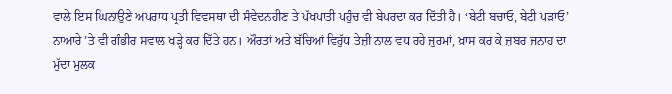ਵਾਲੇ ਇਸ ਘਿਨਾਉਣੇ ਅਪਰਾਧ ਪ੍ਰਤੀ ਵਿਵਸਥਾ ਦੀ ਸੰਵੇਦਨਹੀਣ ਤੇ ਪੱਖਪਾਤੀ ਪਹੁੰਚ ਵੀ ਬੇਪਰਦਾ ਕਰ ਦਿੱਤੀ ਹੈ। ‘ਬੇਟੀ ਬਚਾਓ, ਬੇਟੀ ਪੜਾਓ’ ਨਾਆਰੇ ’ਤੇ ਵੀ ਗੰਭੀਰ ਸਵਾਲ ਖੜ੍ਹੇ ਕਰ ਦਿੱਤੇ ਹਨ। ਔਰਤਾਂ ਅਤੇ ਬੱਚਿਆਂ ਵਿਰੁੱਧ ਤੇਜ਼ੀ ਨਾਲ ਵਧ ਰਹੇ ਜੁਰਮਾਂ, ਖ਼ਾਸ ਕਰ ਕੇ ਜ਼ਬਰ ਜਨਾਹ ਦਾ ਮੁੱਦਾ ਮੁਲਕ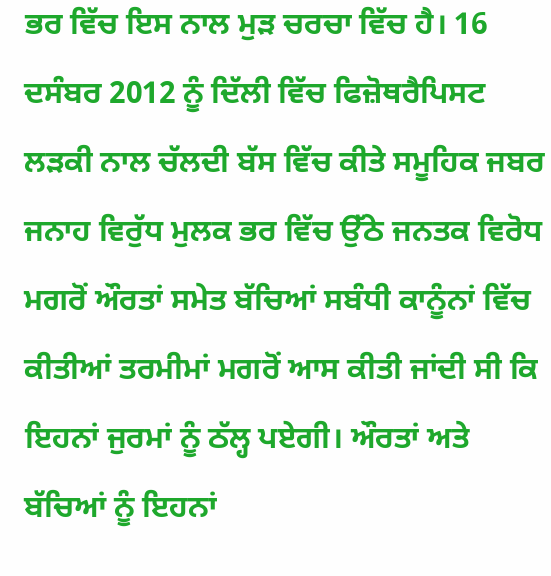ਭਰ ਵਿੱਚ ਇਸ ਨਾਲ ਮੁੜ ਚਰਚਾ ਵਿੱਚ ਹੈ। 16 ਦਸੰਬਰ 2012 ਨੂੰ ਦਿੱਲੀ ਵਿੱਚ ਫਿਜ਼ੋਥਰੈਪਿਸਟ ਲੜਕੀ ਨਾਲ ਚੱਲਦੀ ਬੱਸ ਵਿੱਚ ਕੀਤੇ ਸਮੂਹਿਕ ਜਬਰ ਜਨਾਹ ਵਿਰੁੱਧ ਮੁਲਕ ਭਰ ਵਿੱਚ ਉੱਠੇ ਜਨਤਕ ਵਿਰੋਧ ਮਗਰੋਂ ਔਰਤਾਂ ਸਮੇਤ ਬੱਚਿਆਂ ਸਬੰਧੀ ਕਾਨੂੰਨਾਂ ਵਿੱਚ ਕੀਤੀਆਂ ਤਰਮੀਮਾਂ ਮਗਰੋਂ ਆਸ ਕੀਤੀ ਜਾਂਦੀ ਸੀ ਕਿ ਇਹਨਾਂ ਜੁਰਮਾਂ ਨੂੰ ਠੱਲ੍ਹ ਪਏਗੀ। ਔਰਤਾਂ ਅਤੇ ਬੱਚਿਆਂ ਨੂੰ ਇਹਨਾਂ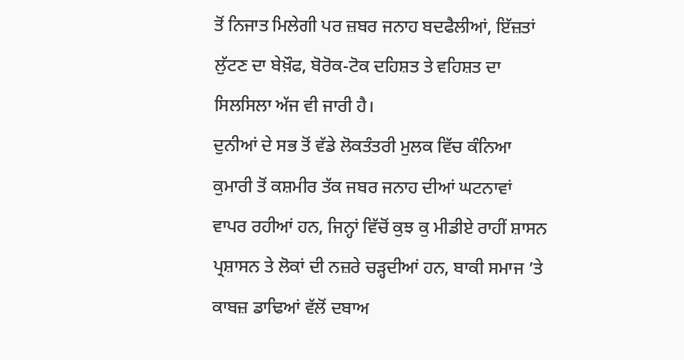ਤੋਂ ਨਿਜਾਤ ਮਿਲੇਗੀ ਪਰ ਜ਼ਬਰ ਜਨਾਹ ਬਦਫੈਲੀਆਂ, ਇੱਜ਼ਤਾਂ ਲੁੱਟਣ ਦਾ ਬੇਖ਼ੌਫ, ਬੋਰੋਕ-ਟੋਕ ਦਹਿਸ਼ਤ ਤੇ ਵਹਿਸ਼ਤ ਦਾ ਸਿਲਸਿਲਾ ਅੱਜ ਵੀ ਜਾਰੀ ਹੈ।
ਦੁਨੀਆਂ ਦੇ ਸਭ ਤੋਂ ਵੱਡੇ ਲੋਕਤੰਤਰੀ ਮੁਲਕ ਵਿੱਚ ਕੰਨਿਆ ਕੁਮਾਰੀ ਤੋਂ ਕਸ਼ਮੀਰ ਤੱਕ ਜਬਰ ਜਨਾਹ ਦੀਆਂ ਘਟਨਾਵਾਂ ਵਾਪਰ ਰਹੀਆਂ ਹਨ, ਜਿਨ੍ਹਾਂ ਵਿੱਚੋਂ ਕੁਝ ਕੁ ਮੀਡੀਏ ਰਾਹੀਂ ਸ਼ਾਸਨ ਪ੍ਰਸ਼ਾਸਨ ਤੇ ਲੋਕਾਂ ਦੀ ਨਜ਼ਰੇ ਚੜ੍ਹਦੀਆਂ ਹਨ, ਬਾਕੀ ਸਮਾਜ ’ਤੇ ਕਾਬਜ਼ ਡਾਢਿਆਂ ਵੱਲੋਂ ਦਬਾਅ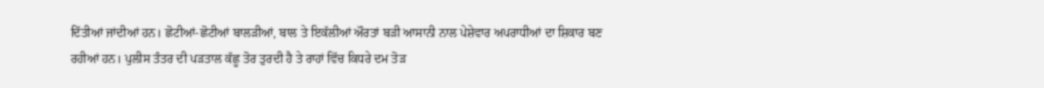ਦਿੱਤੀਆਂ ਜਾਂਦੀਆਂ ਹਨ। ਛੋਟੀਆਂ-ਛੋਟੀਆਂ ਬਾਲੜੀਆਂ, ਬਾਲ ਤੇ ਇਕੱਲੀਆਂ ਔਰਤਾਂ ਬੜੀ ਆਸਾਨੀ ਨਾਲ ਪੇਸ਼ੇਵਾਰ ਅਪਰਾਧੀਆਂ ਦਾ ਸ਼ਿਕਾਰ ਬਣ ਰਹੀਆਂ ਹਨ। ਪੁਲੀਸ ਤੰਤਰ ਦੀ ਪੜਤਾਲ ਕੱਛੂ ਤੋਰ ਤੁਰਦੀ ਹੈ ਤੇ ਰਾਹਾਂ ਵਿੱਚ ਕਿਧਰੇ ਦਮ ਤੋੜ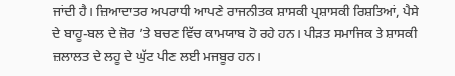ਜਾਂਦੀ ਹੈ। ਜ਼ਿਆਦਾਤਰ ਅਪਰਾਧੀ ਆਪਣੇ ਰਾਜਨੀਤਕ ਸ਼ਾਸਕੀ ਪ੍ਰਸ਼ਾਸਕੀ ਰਿਸ਼ਤਿਆਂ, ਪੈਸੇ ਦੇ ਬਾਹੂ-ਬਲ ਦੇ ਜ਼ੋਰ ’ਤੇ ਬਚਣ ਵਿੱਚ ਕਾਮਯਾਬ ਹੋ ਰਹੇ ਹਨ। ਪੀੜਤ ਸਮਾਜਿਕ ਤੇ ਸ਼ਾਸਕੀ ਜ਼ਲਾਲਤ ਦੇ ਲਹੂ ਦੇ ਘੁੱਟ ਪੀਣ ਲਈ ਮਜਬੂਰ ਹਨ।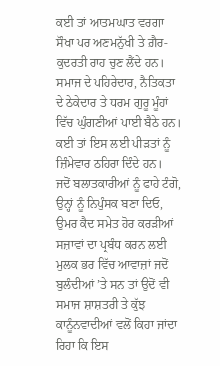ਕਈ ਤਾਂ ਆਤਮਘਾਤ ਵਰਗਾ ਸੌਖਾ ਪਰ ਅਣਮਨੁੱਖੀ ਤੇ ਗ਼ੈਰ-ਕੁਦਰਤੀ ਰਾਹ ਚੁਣ ਲੈਂਦੇ ਹਨ। ਸਮਾਜ ਦੇ ਪਹਿਰੇਦਾਰ, ਨੈਤਿਕਤਾ ਦੇ ਠੇਕੇਦਾਰ ਤੇ ਧਰਮ ਗੁਰੂ ਮੂੰਹਾਂ ਵਿੱਚ ਘੁੰਗਣੀਆਂ ਪਾਈ ਬੈਠੇ ਹਨ। ਕਈ ਤਾਂ ਇਸ ਲਈ ਪੀੜਤਾਂ ਨੂੰ ਜ਼ਿੰਮੇਵਾਰ ਠਹਿਰਾ ਦਿੰਦੇ ਹਨ।
ਜਦੋਂ ਬਲਾਤਕਾਰੀਆਂ ਨੂੰ ਫਾਹੇ ਟੰਗੋ, ਉਨ੍ਹਾਂ ਨੂੰ ਨਿਪੁੰਸਕ ਬਣਾ ਦਿਓ, ਉਮਰ ਕੈਦ ਸਮੇਤ ਹੋਰ ਕਰੜੀਆਂ ਸਜ਼ਾਵਾਂ ਦਾ ਪ੍ਰਬੰਧ ਕਰਨ ਲਈ ਮੁਲਕ ਭਰ ਵਿੱਚ ਆਵਾਜ਼ਾਂ ਜਦੋਂ ਬੁਲੰਦੀਆਂ ’ਤੇ ਸਨ ਤਾਂ ਉਦੋਂ ਵੀ ਸਮਾਜ ਸ਼ਾਸ਼ਤਰੀ ਤੇ ਕੁੱਝ ਕਾਨੂੰਨਵਾਦੀਆਂ ਵਲੋਂ ਕਿਹਾ ਜਾਂਦਾ ਰਿਹਾ ਕਿ ਇਸ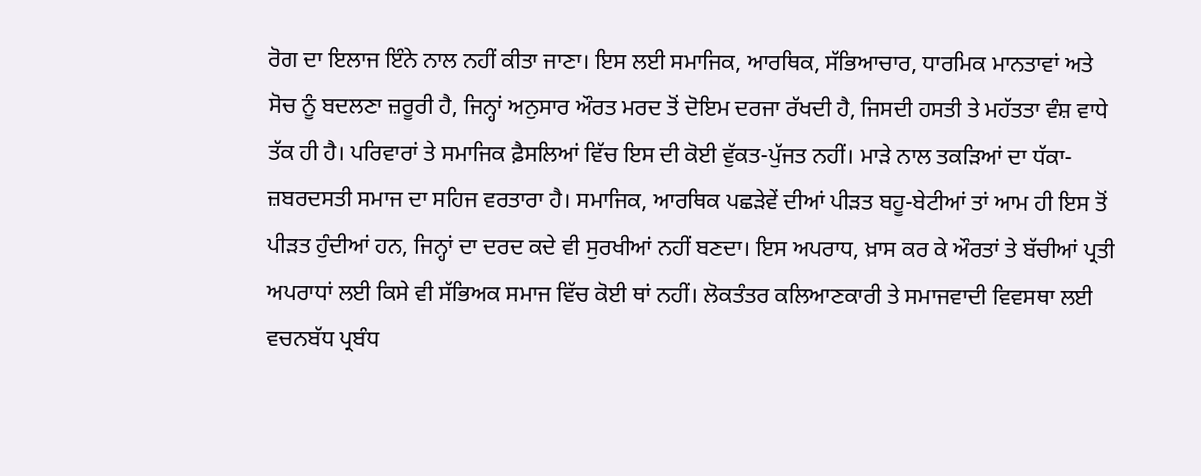ਰੋਗ ਦਾ ਇਲਾਜ ਇੰਨੇ ਨਾਲ ਨਹੀਂ ਕੀਤਾ ਜਾਣਾ। ਇਸ ਲਈ ਸਮਾਜਿਕ, ਆਰਥਿਕ, ਸੱਭਿਆਚਾਰ, ਧਾਰਮਿਕ ਮਾਨਤਾਵਾਂ ਅਤੇ ਸੋਚ ਨੂੰ ਬਦਲਣਾ ਜ਼ਰੂਰੀ ਹੈ, ਜਿਨ੍ਹਾਂ ਅਨੁਸਾਰ ਔਰਤ ਮਰਦ ਤੋਂ ਦੋਇਮ ਦਰਜਾ ਰੱਖਦੀ ਹੈ, ਜਿਸਦੀ ਹਸਤੀ ਤੇ ਮਹੱਤਤਾ ਵੰਸ਼ ਵਾਧੇ ਤੱਕ ਹੀ ਹੈ। ਪਰਿਵਾਰਾਂ ਤੇ ਸਮਾਜਿਕ ਫ਼ੈਸਲਿਆਂ ਵਿੱਚ ਇਸ ਦੀ ਕੋਈ ਵੁੱਕਤ-ਪੁੱਜਤ ਨਹੀਂ। ਮਾੜੇ ਨਾਲ ਤਕੜਿਆਂ ਦਾ ਧੱਕਾ-ਜ਼ਬਰਦਸਤੀ ਸਮਾਜ ਦਾ ਸਹਿਜ ਵਰਤਾਰਾ ਹੈ। ਸਮਾਜਿਕ, ਆਰਥਿਕ ਪਛੜੇਵੇਂ ਦੀਆਂ ਪੀੜਤ ਬਹੂ-ਬੇਟੀਆਂ ਤਾਂ ਆਮ ਹੀ ਇਸ ਤੋਂ ਪੀੜਤ ਹੁੰਦੀਆਂ ਹਨ, ਜਿਨ੍ਹਾਂ ਦਾ ਦਰਦ ਕਦੇ ਵੀ ਸੁਰਖੀਆਂ ਨਹੀਂ ਬਣਦਾ। ਇਸ ਅਪਰਾਧ, ਖ਼ਾਸ ਕਰ ਕੇ ਔਰਤਾਂ ਤੇ ਬੱਚੀਆਂ ਪ੍ਰਤੀ ਅਪਰਾਧਾਂ ਲਈ ਕਿਸੇ ਵੀ ਸੱਭਿਅਕ ਸਮਾਜ ਵਿੱਚ ਕੋਈ ਥਾਂ ਨਹੀਂ। ਲੋਕਤੰਤਰ ਕਲਿਆਣਕਾਰੀ ਤੇ ਸਮਾਜਵਾਦੀ ਵਿਵਸਥਾ ਲਈ ਵਚਨਬੱਧ ਪ੍ਰਬੰਧ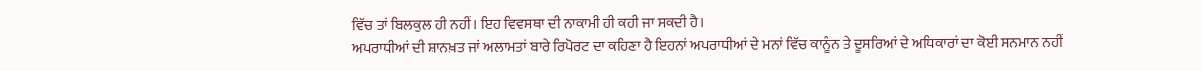ਵਿੱਚ ਤਾਂ ਬਿਲਕੁਲ ਹੀ ਨਹੀਂ। ਇਹ ਵਿਵਸਥਾ ਦੀ ਨਾਕਾਮੀ ਹੀ ਕਹੀ ਜਾ ਸਕਦੀ ਹੈ।
ਅਪਰਾਧੀਆਂ ਦੀ ਸ਼ਾਨਖ਼ਤ ਜਾਂ ਅਲਾਮਤਾਂ ਬਾਰੇ ਰਿਪੋਰਟ ਦਾ ਕਹਿਣਾ ਹੈ ਇਹਨਾਂ ਅਪਰਾਧੀਆਂ ਦੇ ਮਨਾਂ ਵਿੱਚ ਕਾਨੂੰਨ ਤੇ ਦੂਸਰਿਆਂ ਦੇ ਅਧਿਕਾਰਾਂ ਦਾ ਕੋਈ ਸਨਮਾਨ ਨਹੀਂ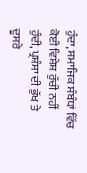ਹੁੰਦਾ, ਸਮਾਜਿਕ ਸੰਬੰਧਾਂ ਵਿੱਚ ਕੋਈ ਵਿਸ਼ੇਸ਼ ਰੁੱਚੀ ਨਹੀਂ ਹੁੰਦੀ, ਪ੍ਰਸ਼ੰਸਾ ਦੀ ਭੁੱਖ ਤੇ ਦੂਸਰੇ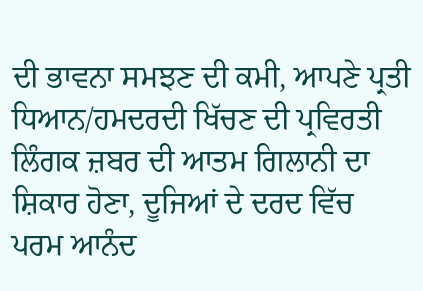ਦੀ ਭਾਵਨਾ ਸਮਝਣ ਦੀ ਕਮੀ, ਆਪਣੇ ਪ੍ਰਤੀ ਧਿਆਨ/ਹਮਦਰਦੀ ਖਿੱਚਣ ਦੀ ਪ੍ਰਵਿਰਤੀ ਲਿੰਗਕ ਜ਼ਬਰ ਦੀ ਆਤਮ ਗਿਲਾਨੀ ਦਾ ਸ਼ਿਕਾਰ ਹੋਣਾ, ਦੂਜਿਆਂ ਦੇ ਦਰਦ ਵਿੱਚ ਪਰਮ ਆਨੰਦ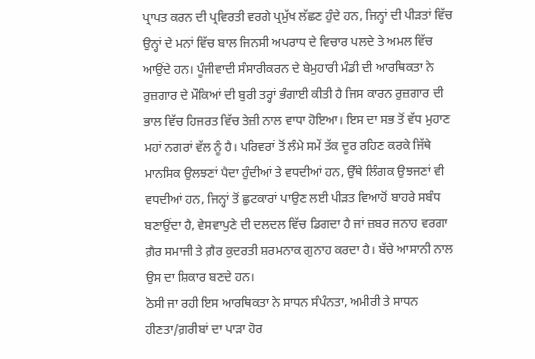ਪ੍ਰਾਪਤ ਕਰਨ ਦੀ ਪ੍ਰਵਿਰਤੀ ਵਰਗੇ ਪ੍ਰਮੁੱਖ ਲੱਛਣ ਹੁੰਦੇ ਹਨ, ਜਿਨ੍ਹਾਂ ਦੀ ਪੀੜਤਾਂ ਵਿੱਚ ਉਨ੍ਹਾਂ ਦੇ ਮਨਾਂ ਵਿੱਚ ਬਾਲ ਜਿਨਸੀ ਅਪਰਾਧ ਦੇ ਵਿਚਾਰ ਪਲਦੇ ਤੇ ਅਮਲ ਵਿੱਚ ਆਉਂਦੇ ਹਨ। ਪੂੰਜੀਵਾਦੀ ਸੰਸਾਰੀਕਰਨ ਦੇ ਬੇਮੁਹਾਰੀ ਮੰਡੀ ਦੀ ਆਰਥਿਕਤਾ ਨੇ ਰੁਜ਼ਗਾਰ ਦੇ ਮੌਕਿਆਂ ਦੀ ਬੁਰੀ ਤਰ੍ਹਾਂ ਭੰਗਾਈ ਕੀਤੀ ਹੈ ਜਿਸ ਕਾਰਨ ਰੁਜ਼ਗਾਰ ਦੀ ਭਾਲ ਵਿੱਚ ਹਿਜਰਤ ਵਿੱਚ ਤੇਜ਼ੀ ਨਾਲ ਵਾਧਾ ਹੋਇਆ। ਇਸ ਦਾ ਸਭ ਤੋਂ ਵੱਧ ਮੁਹਾਣ ਮਹਾਂ ਨਗਰਾਂ ਵੱਲ ਨੂੰ ਹੈ। ਪਰਿਵਰਾਂ ਤੋਂ ਲੰਮੇ ਸਮੇਂ ਤੱਕ ਦੂਰ ਰਹਿਣ ਕਰਕੇ ਜਿੱਥੇ ਮਾਨਸਿਕ ਉਲਝਣਾਂ ਪੈਦਾ ਹੁੰਦੀਆਂ ਤੇ ਵਧਦੀਆਂ ਹਨ, ਉੱਥੇ ਲਿੰਗਕ ਉਝਜਣਾਂ ਵੀ ਵਧਦੀਆਂ ਹਨ, ਜਿਨ੍ਹਾਂ ਤੋਂ ਛੁਟਕਾਰਾਂ ਪਾਉਣ ਲਈ ਪੀੜਤ ਵਿਆਹੋਂ ਬਾਹਰੇ ਸਬੰਧ ਬਣਾਉਂਦਾ ਹੈ, ਵੇਸਵਾਪੁਣੇ ਦੀ ਦਲਦਲ ਵਿੱਚ ਡਿਗਦਾ ਹੈ ਜਾਂ ਜ਼ਬਰ ਜਨਾਹ ਵਰਗਾ ਗ਼ੈਰ ਸਮਾਜੀ ਤੇ ਗ਼ੈਰ ਕੁਦਰਤੀ ਸ਼ਰਮਨਾਕ ਗੁਨਾਹ ਕਰਦਾ ਹੈ। ਬੱਚੇ ਆਸਾਨੀ ਨਾਲ ਉਸ ਦਾ ਸ਼ਿਕਾਰ ਬਣਦੇ ਹਨ।
ਠੋਸੀ ਜਾ ਰਹੀ ਇਸ ਆਰਥਿਕਤਾ ਨੇ ਸਾਧਨ ਸੰਪੰਨਤਾ, ਅਮੀਰੀ ਤੇ ਸਾਧਨ ਹੀਣਤਾ/ਗ਼ਰੀਬਾਂ ਦਾ ਪਾੜਾ ਹੋਰ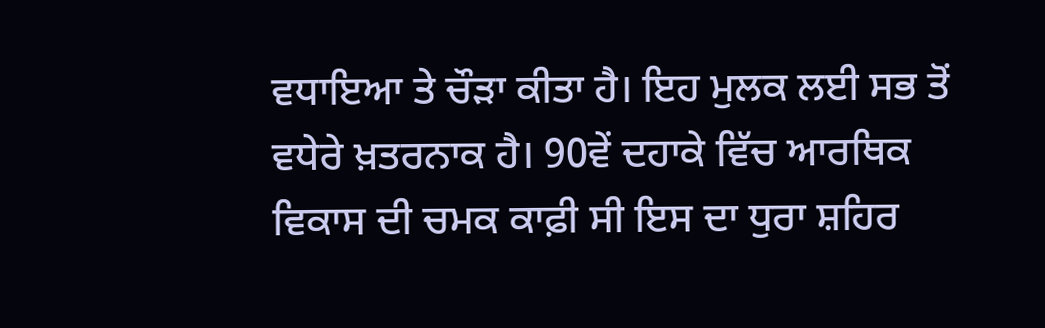ਵਧਾਇਆ ਤੇ ਚੌੜਾ ਕੀਤਾ ਹੈ। ਇਹ ਮੁਲਕ ਲਈ ਸਭ ਤੋਂ ਵਧੇਰੇ ਖ਼ਤਰਨਾਕ ਹੈ। 90ਵੇਂ ਦਹਾਕੇ ਵਿੱਚ ਆਰਥਿਕ ਵਿਕਾਸ ਦੀ ਚਮਕ ਕਾਫ਼ੀ ਸੀ ਇਸ ਦਾ ਧੁਰਾ ਸ਼ਹਿਰ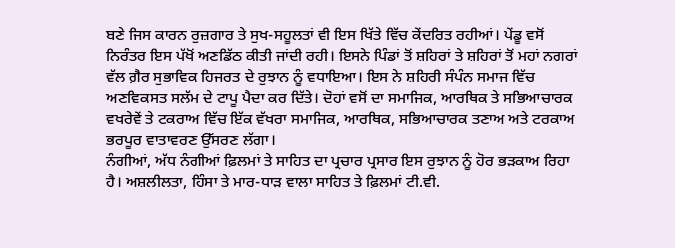ਬਣੇ ਜਿਸ ਕਾਰਨ ਰੁਜ਼ਗਾਰ ਤੇ ਸੁਖ-ਸਹੂਲਤਾਂ ਵੀ ਇਸ ਖਿੱਤੇ ਵਿੱਚ ਕੇਂਦਰਿਤ ਰਹੀਆਂ। ਪੇਂਡੂ ਵਸੋਂ ਨਿਰੰਤਰ ਇਸ ਪੱਖੋਂ ਅਣਡਿੱਠ ਕੀਤੀ ਜਾਂਦੀ ਰਹੀ। ਇਸਨੇ ਪਿੰਡਾਂ ਤੋਂ ਸ਼ਹਿਰਾਂ ਤੇ ਸ਼ਹਿਰਾਂ ਤੋਂ ਮਹਾਂ ਨਗਰਾਂ ਵੱਲ ਗ਼ੈਰ ਸੁਭਾਵਿਕ ਹਿਜਰਤ ਦੇ ਰੁਝਾਨ ਨੂੰ ਵਧਾਇਆ। ਇਸ ਨੇ ਸ਼ਹਿਰੀ ਸੰਪੰਨ ਸਮਾਜ ਵਿੱਚ ਅਣਵਿਕਸਤ ਸਲੱਮ ਦੇ ਟਾਪੂ ਪੈਦਾ ਕਰ ਦਿੱਤੇ। ਦੋਹਾਂ ਵਸੋਂ ਦਾ ਸਮਾਜਿਕ, ਆਰਥਿਕ ਤੇ ਸਭਿਆਚਾਰਕ ਵਖਰੇਵੇਂ ਤੇ ਟਕਰਾਅ ਵਿੱਚ ਇੱਕ ਵੱਖਰਾ ਸਮਾਜਿਕ, ਆਰਥਿਕ, ਸਭਿਆਚਾਰਕ ਤਣਾਅ ਅਤੇ ਟਰਕਾਅ ਭਰਪੂਰ ਵਾਤਾਵਰਣ ਉੱਸਰਣ ਲੱਗਾ।
ਨੰਗੀਆਂ, ਅੱਧ ਨੰਗੀਆਂ ਫ਼ਿਲਮਾਂ ਤੇ ਸਾਹਿਤ ਦਾ ਪ੍ਰਚਾਰ ਪ੍ਰਸਾਰ ਇਸ ਰੁਝਾਨ ਨੂੰ ਹੋਰ ਭੜਕਾਅ ਰਿਹਾ ਹੈ। ਅਸ਼ਲੀਲਤਾ, ਹਿੰਸਾ ਤੇ ਮਾਰ-ਧਾੜ ਵਾਲਾ ਸਾਹਿਤ ਤੇ ਫ਼ਿਲਮਾਂ ਟੀ.ਵੀ.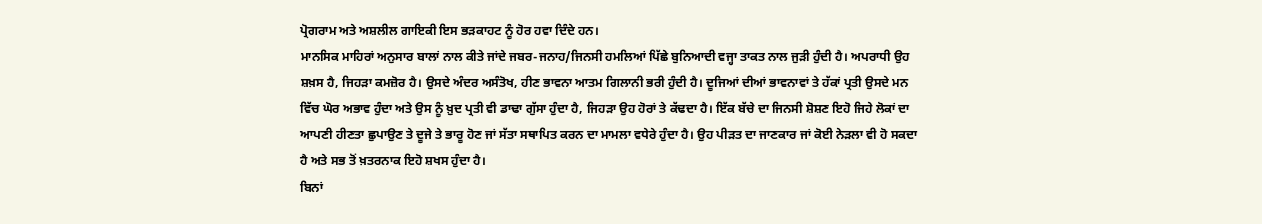ਪ੍ਰੋਗਰਾਮ ਅਤੇ ਅਸ਼ਲੀਲ ਗਾਇਕੀ ਇਸ ਭੜਕਾਹਟ ਨੂੰ ਹੋਰ ਹਵਾ ਦਿੰਦੇ ਹਨ।
ਮਾਨਸਿਕ ਮਾਹਿਰਾਂ ਅਨੁਸਾਰ ਬਾਲਾਂ ਨਾਲ ਕੀਤੇ ਜਾਂਦੇ ਜਬਰ-ਜਨਾਹ/ਜਿਨਸੀ ਹਮਲਿਆਂ ਪਿੱਛੇ ਬੁਨਿਆਦੀ ਵਜ੍ਹਾ ਤਾਕਤ ਨਾਲ ਜੁੜੀ ਹੁੰਦੀ ਹੈ। ਅਪਰਾਧੀ ਉਹ ਸ਼ਖ਼ਸ ਹੈ, ਜਿਹੜਾ ਕਮਜ਼ੋਰ ਹੈ। ਉਸਦੇ ਅੰਦਰ ਅਸੰਤੋਖ, ਹੀਣ ਭਾਵਨਾ ਆਤਮ ਗਿਲਾਨੀ ਭਰੀ ਹੁੰਦੀ ਹੈ। ਦੂਜਿਆਂ ਦੀਆਂ ਭਾਵਨਾਵਾਂ ਤੇ ਹੱਕਾਂ ਪ੍ਰਤੀ ਉਸਦੇ ਮਨ ਵਿੱਚ ਘੋਰ ਅਭਾਵ ਹੁੰਦਾ ਅਤੇ ਉਸ ਨੂੰ ਖ਼ੁਦ ਪ੍ਰਤੀ ਵੀ ਡਾਢਾ ਗੁੱਸਾ ਹੁੰਦਾ ਹੈ, ਜਿਹੜਾ ਉਹ ਹੋਰਾਂ ਤੇ ਕੱਢਦਾ ਹੈ। ਇੱਕ ਬੱਚੇ ਦਾ ਜਿਨਸੀ ਸ਼ੋਸ਼ਣ ਇਹੋ ਜਿਹੇ ਲੋਕਾਂ ਦਾ ਆਪਣੀ ਹੀਣਤਾ ਛੁਪਾਉਣ ਤੇ ਦੂਜੇ ਤੇ ਭਾਰੂ ਹੋਣ ਜਾਂ ਸੱਤਾ ਸਥਾਪਿਤ ਕਰਨ ਦਾ ਮਾਮਲਾ ਵਧੇਰੇ ਹੁੰਦਾ ਹੈ। ਉਹ ਪੀੜਤ ਦਾ ਜਾਣਕਾਰ ਜਾਂ ਕੋਈ ਨੇੜਲਾ ਵੀ ਹੋ ਸਕਦਾ ਹੈ ਅਤੇ ਸਭ ਤੋਂ ਖ਼ਤਰਨਾਕ ਇਹੋ ਸ਼ਖਸ ਹੁੰਦਾ ਹੈ।
ਬਿਨਾਂ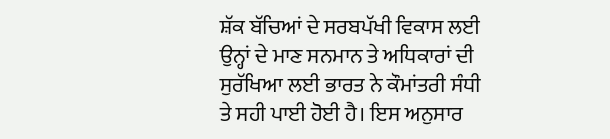ਸ਼ੱਕ ਬੱਚਿਆਂ ਦੇ ਸਰਬਪੱਖੀ ਵਿਕਾਸ ਲਈ ਉਨ੍ਹਾਂ ਦੇ ਮਾਣ ਸਨਮਾਨ ਤੇ ਅਧਿਕਾਰਾਂ ਦੀ ਸੁਰੱਖਿਆ ਲਈ ਭਾਰਤ ਨੇ ਕੌਮਾਂਤਰੀ ਸੰਧੀ ਤੇ ਸਹੀ ਪਾਈ ਹੋਈ ਹੈ। ਇਸ ਅਨੁਸਾਰ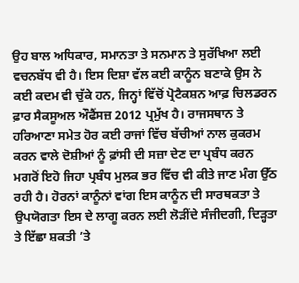ਉਹ ਬਾਲ ਅਧਿਕਾਰ, ਸਮਾਨਤਾ ਤੇ ਸਨਮਾਨ ਤੇ ਸੁਰੱਖਿਆ ਲਈ ਵਚਨਬੱਧ ਵੀ ਹੈ। ਇਸ ਦਿਸ਼ਾ ਵੱਲ ਕਈ ਕਾਨੂੰਨ ਬਣਾਕੇ ਉਸ ਨੇ ਕਈ ਕਦਮ ਵੀ ਚੁੱਕੇ ਹਨ, ਜਿਨ੍ਹਾਂ ਵਿੱਚੋਂ ਪ੍ਰੋਟੈਕਸ਼ਨ ਆਫ਼ ਚਿਲਡਰਨ ਫ਼ਾਰ ਸੈਕਸੂਅਲ ਔਫੈਂਸਜ਼ 2012 ਪ੍ਰਮੁੱਖ ਹੈ। ਰਾਜਸਥਾਨ ਤੇ ਹਰਿਆਣਾ ਸਮੇਤ ਹੋਰ ਕਈ ਰਾਜਾਂ ਵਿੱਚ ਬੱਚੀਆਂ ਨਾਲ ਕੁਕਰਮ ਕਰਨ ਵਾਲੇ ਦੋਸ਼ੀਆਂ ਨੂੰ ਫ਼ਾਂਸੀ ਦੀ ਸਜ਼ਾ ਦੇਣ ਦਾ ਪ੍ਰਬੰਧ ਕਰਨ ਮਗਰੋਂ ਇਹੋ ਜਿਹਾ ਪ੍ਰਬੰਧ ਮੁਲਕ ਭਰ ਵਿੱਚ ਵੀ ਕੀਤੇ ਜਾਣ ਮੰਗ ਉੱਠ ਰਹੀ ਹੈ। ਹੋਰਨਾਂ ਕਾਨੂੰਨਾਂ ਵਾਂਗ ਇਸ ਕਾਨੂੰਨ ਦੀ ਸਾਰਥਕਤਾ ਤੇ ਉਪਯੋਗਤਾ ਇਸ ਦੇ ਲਾਗੂ ਕਰਨ ਲਈ ਲੋੜੀਂਦੇ ਸੰਜੀਦਗੀ, ਦਿੜ੍ਹਤਾ ਤੇ ਇੱਛਾ ਸ਼ਕਤੀ ’ਤੇ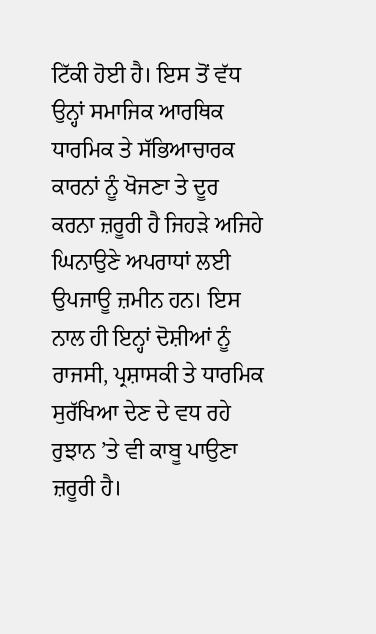ਟਿੱਕੀ ਹੋਈ ਹੈ। ਇਸ ਤੋਂ ਵੱਧ ਉਨ੍ਹਾਂ ਸਮਾਜਿਕ ਆਰਥਿਕ ਧਾਰਮਿਕ ਤੇ ਸੱਭਿਆਚਾਰਕ ਕਾਰਨਾਂ ਨੂੰ ਖੋਜਣਾ ਤੇ ਦੂਰ ਕਰਨਾ ਜ਼ਰੂਰੀ ਹੈ ਜਿਹੜੇ ਅਜਿਹੇ ਘਿਨਾਉਣੇ ਅਪਰਾਧਾਂ ਲਈ ਉਪਜਾਊ ਜ਼ਮੀਨ ਹਨ। ਇਸ ਨਾਲ ਹੀ ਇਨ੍ਹਾਂ ਦੋਸ਼ੀਆਂ ਨੂੰ ਰਾਜਸੀ, ਪ੍ਰਸ਼ਾਸਕੀ ਤੇ ਧਾਰਮਿਕ ਸੁਰੱਖਿਆ ਦੇਣ ਦੇ ਵਧ ਰਹੇ ਰੁਝਾਨ ’ਤੇ ਵੀ ਕਾਬੂ ਪਾਉਣਾ ਜ਼ਰੂਰੀ ਹੈ।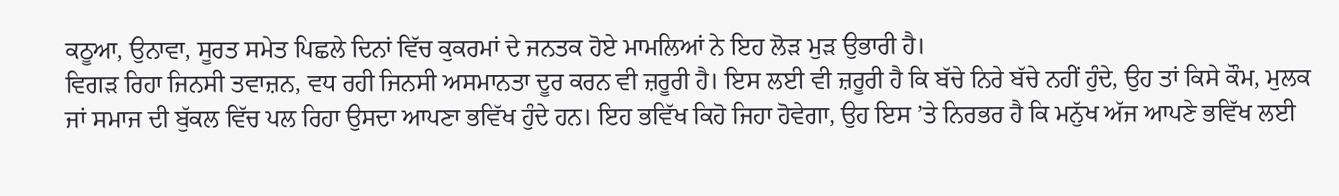ਕਠੂਆ, ਉਨਾਵਾ, ਸੂਰਤ ਸਮੇਤ ਪਿਛਲੇ ਦਿਨਾਂ ਵਿੱਚ ਕੁਕਰਮਾਂ ਦੇ ਜਨਤਕ ਹੋਏ ਮਾਮਲਿਆਂ ਨੇ ਇਹ ਲੋੜ ਮੁੜ ਉਭਾਰੀ ਹੈ।
ਵਿਗੜ ਰਿਹਾ ਜਿਨਸੀ ਤਵਾਜ਼ਨ, ਵਧ ਰਹੀ ਜਿਨਸੀ ਅਸਮਾਨਤਾ ਦੂਰ ਕਰਨ ਵੀ ਜ਼ਰੂਰੀ ਹੈ। ਇਸ ਲਈ ਵੀ ਜ਼ਰੂਰੀ ਹੈ ਕਿ ਬੱਚੇ ਨਿਰੇ ਬੱਚੇ ਨਹੀਂ ਹੁੰਦੇ, ਉਹ ਤਾਂ ਕਿਸੇ ਕੌਮ, ਮੁਲਕ ਜਾਂ ਸਮਾਜ ਦੀ ਬੁੱਕਲ ਵਿੱਚ ਪਲ ਰਿਹਾ ਉਸਦਾ ਆਪਣਾ ਭਵਿੱਖ ਹੁੰਦੇ ਹਨ। ਇਹ ਭਵਿੱਖ ਕਿਹੋ ਜਿਹਾ ਹੋਵੇਗਾ, ਉਹ ਇਸ ’ਤੇ ਨਿਰਭਰ ਹੈ ਕਿ ਮਨੁੱਖ ਅੱਜ ਆਪਣੇ ਭਵਿੱਖ ਲਈ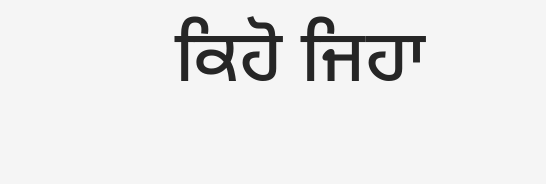ਕਿਹੋ ਜਿਹਾ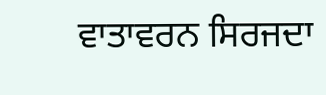ਵਾਤਾਵਰਨ ਸਿਰਜਦਾ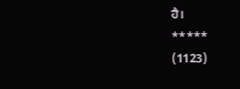ਹੈ।
*****
(1123)